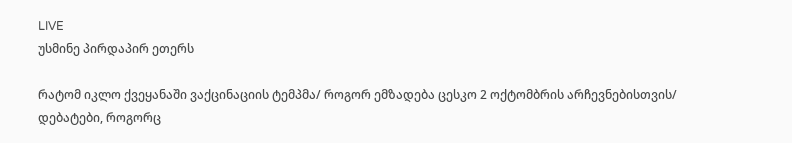LIVE
უსმინე პირდაპირ ეთერს

რატომ იკლო ქვეყანაში ვაქცინაციის ტემპმა/ როგორ ემზადება ცესკო 2 ოქტომბრის არჩევნებისთვის/ დებატები, როგორც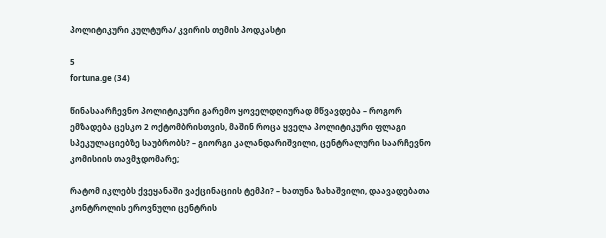პოლიტიკური კულტურა/ კვირის თემის პოდკასტი

5
fortuna.ge (34)

წინასაარჩევნო პოლიტიკური გარემო ყოველდღიურად მწვავდება – როგორ ემზადება ცესკო 2 ოქტომბრისთვის, მაშინ როცა ყველა პოლიტიკური ფლაგი სპეკულაციებზე საუბრობს? – გიორგი კალანდარიშვილი, ცენტრალური საარჩევნო კომისიის თავმჯდომარე;

რატომ იკლებს ქვეყანაში ვაქცინაციის ტემპი? – ხათუნა ზახაშვილი, დაავადებათა კონტროლის ეროვნული ცენტრის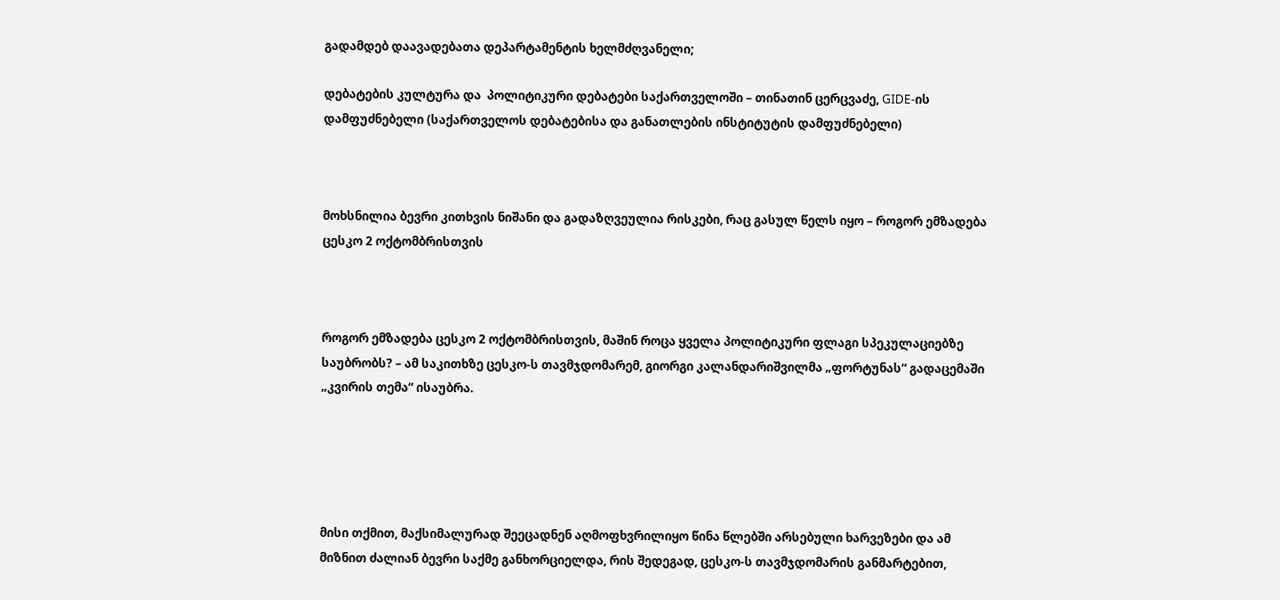გადამდებ დაავადებათა დეპარტამენტის ხელმძღვანელი;

დებატების კულტურა და  პოლიტიკური დებატები საქართველოში – თინათინ ცერცვაძე, GIDE-ის დამფუძნებელი (საქართველოს დებატებისა და განათლების ინსტიტუტის დამფუძნებელი)



მოხსნილია ბევრი კითხვის ნიშანი და გადაზღვეულია რისკები, რაც გასულ წელს იყო – როგორ ემზადება ცესკო 2 ოქტომბრისთვის



როგორ ემზადება ცესკო 2 ოქტომბრისთვის, მაშინ როცა ყველა პოლიტიკური ფლაგი სპეკულაციებზე საუბრობს? – ამ საკითხზე ცესკო-ს თავმჯდომარემ, გიორგი კალანდარიშვილმა „ფორტუნას“ გადაცემაში „კვირის თემა“ ისაუბრა.





მისი თქმით, მაქსიმალურად შეეცადნენ აღმოფხვრილიყო წინა წლებში არსებული ხარვეზები და ამ მიზნით ძალიან ბევრი საქმე განხორციელდა, რის შედეგად, ცესკო-ს თავმჯდომარის განმარტებით,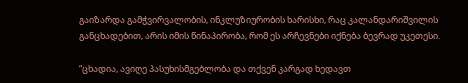გაიზარდა გამჭვირვალობის, ინკლუზიურობის ხარისხი, რაც კალანდარიშვილის განცხადებით, არის იმის წინაპირობა, რომ ეს არჩევნები იქნება ბევრად უკეთესი.

“ცხადია, ავიღე პასუხისმგებლობა და თქვენ კარგად ხედავთ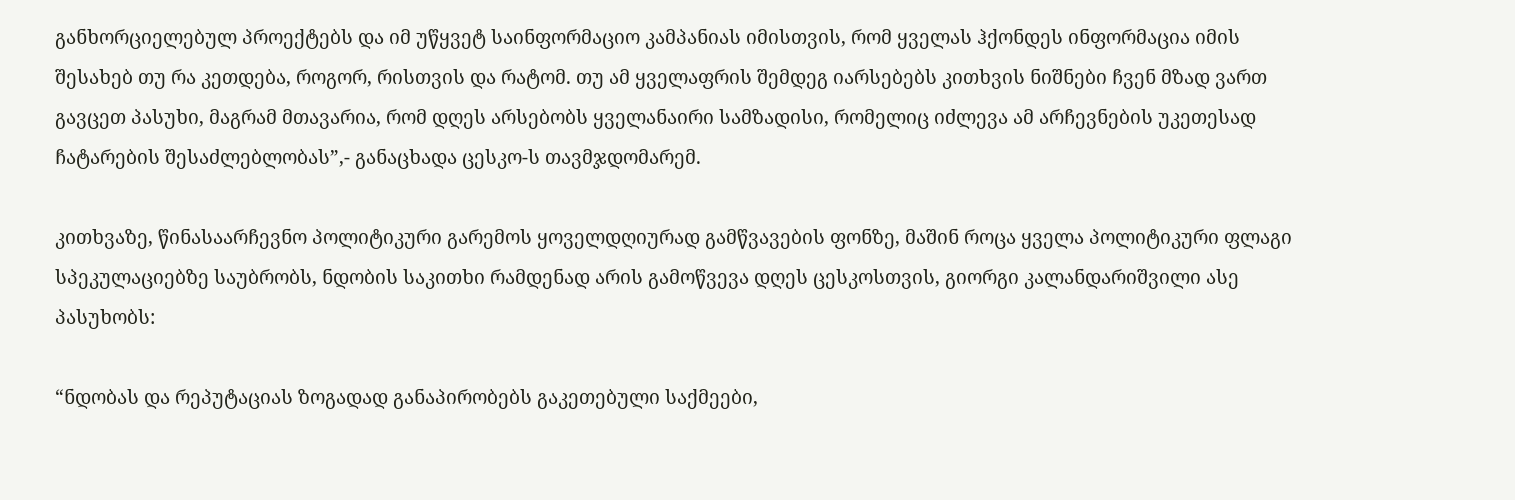განხორციელებულ პროექტებს და იმ უწყვეტ საინფორმაციო კამპანიას იმისთვის, რომ ყველას ჰქონდეს ინფორმაცია იმის შესახებ თუ რა კეთდება, როგორ, რისთვის და რატომ. თუ ამ ყველაფრის შემდეგ იარსებებს კითხვის ნიშნები ჩვენ მზად ვართ გავცეთ პასუხი, მაგრამ მთავარია, რომ დღეს არსებობს ყველანაირი სამზადისი, რომელიც იძლევა ამ არჩევნების უკეთესად ჩატარების შესაძლებლობას”,- განაცხადა ცესკო-ს თავმჯდომარემ.

კითხვაზე, წინასაარჩევნო პოლიტიკური გარემოს ყოველდღიურად გამწვავების ფონზე, მაშინ როცა ყველა პოლიტიკური ფლაგი სპეკულაციებზე საუბრობს, ნდობის საკითხი რამდენად არის გამოწვევა დღეს ცესკოსთვის, გიორგი კალანდარიშვილი ასე პასუხობს:

“ნდობას და რეპუტაციას ზოგადად განაპირობებს გაკეთებული საქმეები,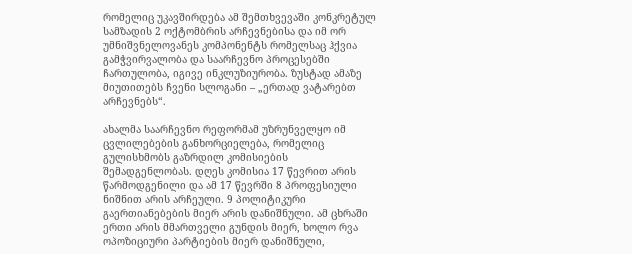რომელიც უკავშირდება ამ შემთხვევაში კონკრეტულ სამზადის 2 ოქტომბრის არჩევნებისა და იმ ორ უმნიშვნელოვანეს კომპონენტს რომელსაც ჰქვია გამჭვირვალობა და საარჩევნო პროცესებში ჩართულობა, იგივე ინკლუზიურობა. ზუსტად ამაზე მიუთითებს ჩვენი სლოგანი – „ერთად ვატარებთ არჩევნებს“.

ახალმა საარჩევნო რეფორმამ უზრუნველყო იმ ცვლილებების განხორციელება, რომელიც გულისხმობს გაზრდილ კომისიების შემადგენლობას. დღეს კომისია 17 წევრით არის წარმოდგენილი და ამ 17 წევრში 8 პროფესიული ნიშნით არის არჩეული. 9 პოლიტიკური გაერთიანებების მიერ არის დანიშნული. ამ ცხრაში ერთი არის მმართველი გუნდის მიერ, ხოლო რვა ოპოზიციური პარტიების მიერ დანიშნული,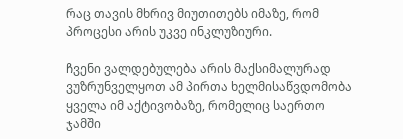რაც თავის მხრივ მიუთითებს იმაზე, რომ პროცესი არის უკვე ინკლუზიური.

ჩვენი ვალდებულება არის მაქსიმალურად ვუზრუნველყოთ ამ პირთა ხელმისაწვდომობა ყველა იმ აქტივობაზე, რომელიც საერთო ჯამში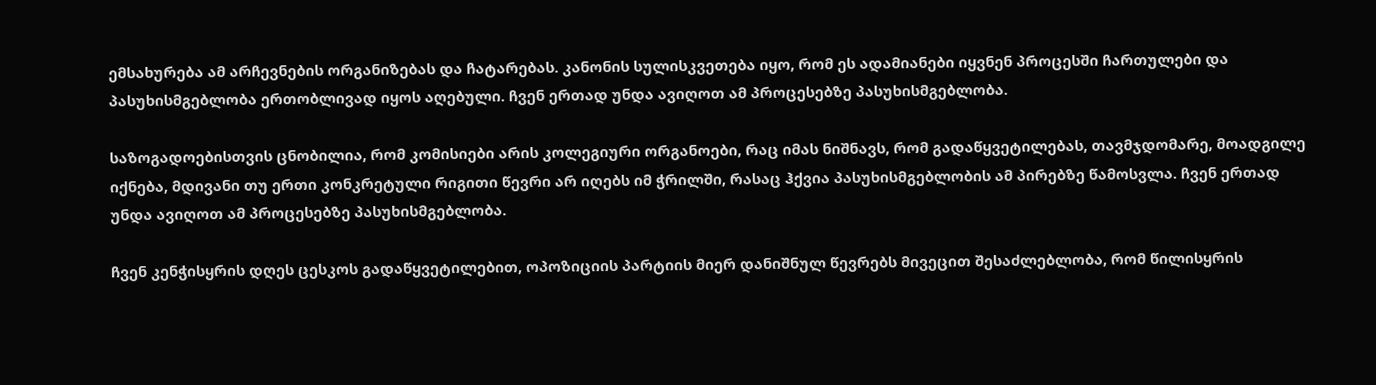ემსახურება ამ არჩევნების ორგანიზებას და ჩატარებას. კანონის სულისკვეთება იყო, რომ ეს ადამიანები იყვნენ პროცესში ჩართულები და პასუხისმგებლობა ერთობლივად იყოს აღებული. ჩვენ ერთად უნდა ავიღოთ ამ პროცესებზე პასუხისმგებლობა.

საზოგადოებისთვის ცნობილია, რომ კომისიები არის კოლეგიური ორგანოები, რაც იმას ნიშნავს, რომ გადაწყვეტილებას, თავმჯდომარე, მოადგილე იქნება, მდივანი თუ ერთი კონკრეტული რიგითი წევრი არ იღებს იმ ჭრილში, რასაც ჰქვია პასუხისმგებლობის ამ პირებზე წამოსვლა. ჩვენ ერთად უნდა ავიღოთ ამ პროცესებზე პასუხისმგებლობა.

ჩვენ კენჭისყრის დღეს ცესკოს გადაწყვეტილებით, ოპოზიციის პარტიის მიერ დანიშნულ წევრებს მივეცით შესაძლებლობა, რომ წილისყრის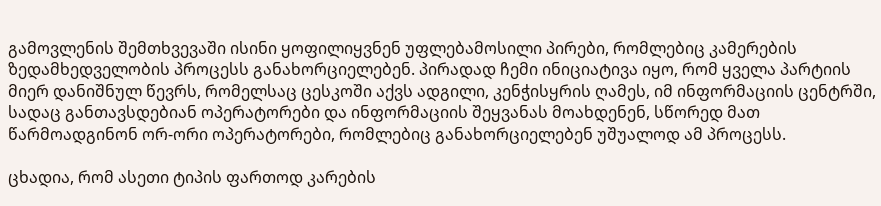გამოვლენის შემთხვევაში ისინი ყოფილიყვნენ უფლებამოსილი პირები, რომლებიც კამერების ზედამხედველობის პროცესს განახორციელებენ. პირადად ჩემი ინიციატივა იყო, რომ ყველა პარტიის მიერ დანიშნულ წევრს, რომელსაც ცესკოში აქვს ადგილი, კენჭისყრის ღამეს, იმ ინფორმაციის ცენტრში, სადაც განთავსდებიან ოპერატორები და ინფორმაციის შეყვანას მოახდენენ, სწორედ მათ წარმოადგინონ ორ-ორი ოპერატორები, რომლებიც განახორციელებენ უშუალოდ ამ პროცესს.

ცხადია, რომ ასეთი ტიპის ფართოდ კარების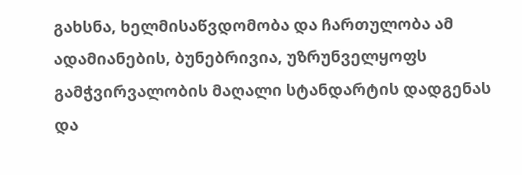გახსნა, ხელმისაწვდომობა და ჩართულობა ამ ადამიანების, ბუნებრივია, უზრუნველყოფს გამჭვირვალობის მაღალი სტანდარტის დადგენას და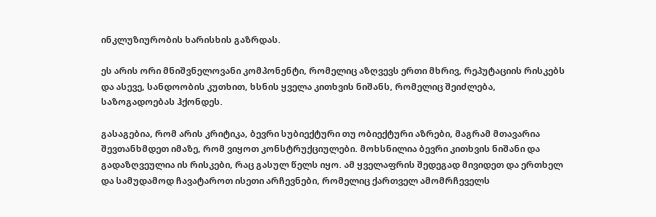ინკლუზიურობის ხარისხის გაზრდას.

ეს არის ორი მნიშვნელოვანი კომპონენტი, რომელიც აზღვევს ერთი მხრივ, რეპუტაციის რისკებს და ასევე, სანდოობის კუთხით, ხსნის ყველა კითხვის ნიშანს, რომელიც შეიძლება, საზოგადოებას ჰქონდეს.

გასაგებია, რომ არის კრიტიკა, ბევრი სუბიექტური თუ ობიექტური აზრები, მაგრამ მთავარია შევთანხმდეთ იმაზე, რომ ვიყოთ კონსტრუქციულები. მოხსნილია ბევრი კითხვის ნიშანი და გადაზღვეულია ის რისკები, რაც გასულ წელს იყო. ამ ყველაფრის შედეგად მივიდეთ და ერთხელ და სამუდამოდ ჩავატაროთ ისეთი არჩევნები, რომელიც ქართველ ამომრჩეველს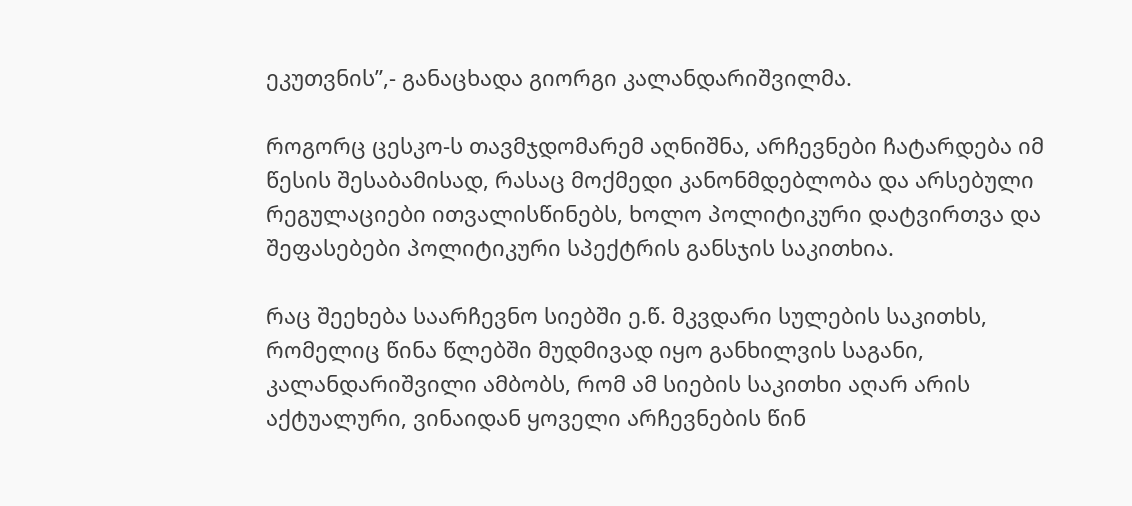ეკუთვნის”,- განაცხადა გიორგი კალანდარიშვილმა.

როგორც ცესკო-ს თავმჯდომარემ აღნიშნა, არჩევნები ჩატარდება იმ წესის შესაბამისად, რასაც მოქმედი კანონმდებლობა და არსებული რეგულაციები ითვალისწინებს, ხოლო პოლიტიკური დატვირთვა და შეფასებები პოლიტიკური სპექტრის განსჯის საკითხია.

რაც შეეხება საარჩევნო სიებში ე.წ. მკვდარი სულების საკითხს, რომელიც წინა წლებში მუდმივად იყო განხილვის საგანი, კალანდარიშვილი ამბობს, რომ ამ სიების საკითხი აღარ არის აქტუალური, ვინაიდან ყოველი არჩევნების წინ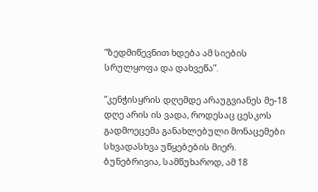“ზედმიწევნით ხდება ამ სიების სრულყოფა და დახვეწა”.

“კენჭისყრის დღემდე არაუგვიანეს მე-18 დღე არის ის ვადა, როდესაც ცესკოს გადმოეცემა განახლებული მონაცემები სხვადასხვა უწყებების მიერ. ბუნებრივია, სამწუხაროდ, ამ 18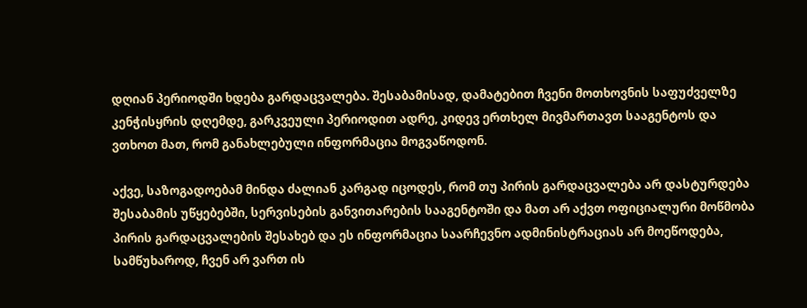დღიან პერიოდში ხდება გარდაცვალება. შესაბამისად, დამატებით ჩვენი მოთხოვნის საფუძველზე კენჭისყრის დღემდე, გარკვეული პერიოდით ადრე, კიდევ ერთხელ მივმართავთ სააგენტოს და ვთხოთ მათ, რომ განახლებული ინფორმაცია მოგვაწოდონ.

აქვე, საზოგადოებამ მინდა ძალიან კარგად იცოდეს, რომ თუ პირის გარდაცვალება არ დასტურდება შესაბამის უწყებებში, სერვისების განვითარების სააგენტოში და მათ არ აქვთ ოფიციალური მოწმობა პირის გარდაცვალების შესახებ და ეს ინფორმაცია საარჩევნო ადმინისტრაციას არ მოეწოდება, სამწუხაროდ, ჩვენ არ ვართ ის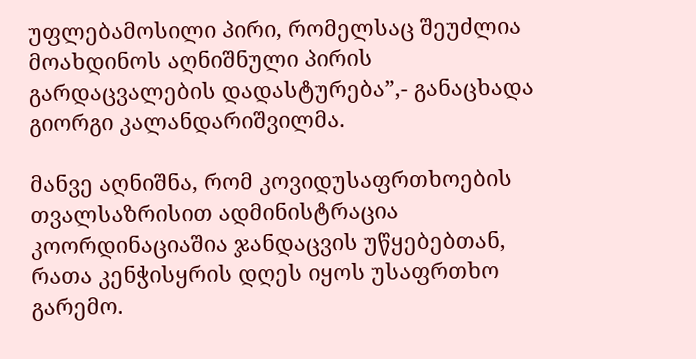უფლებამოსილი პირი, რომელსაც შეუძლია მოახდინოს აღნიშნული პირის გარდაცვალების დადასტურება”,- განაცხადა გიორგი კალანდარიშვილმა.

მანვე აღნიშნა, რომ კოვიდუსაფრთხოების თვალსაზრისით ადმინისტრაცია კოორდინაციაშია ჯანდაცვის უწყებებთან, რათა კენჭისყრის დღეს იყოს უსაფრთხო გარემო.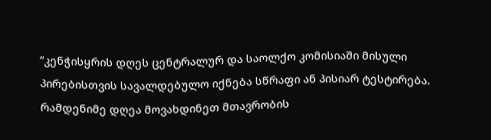“კენჭისყრის დღეს ცენტრალურ და საოლქო კომისიაში მისული პირებისთვის სავალდებულო იქნება სწრაფი ან პისიარ ტესტირება. რამდენიმე დღეა მოვახდინეთ მთავრობის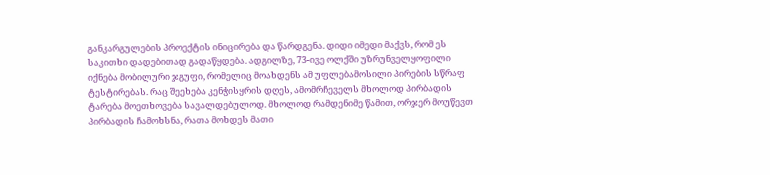განკარგულების პროექტის ინიცირება და წარდგენა. დიდი იმედი მაქვს, რომ ეს საკითხი დადებითად გადაწყდება. ადგილზე, 73-ივე ოლქში უზრუნველყოფილი იქნება მობილური ჯგუფი, რომელიც მოახდენს ამ უფლებამოსილი პირების სწრაფ ტესტირებას. რაც შეეხება კენჭისყრის დღეს, ამომრჩეველს მხოლოდ პირბადის ტარება მოეთხოვება სავალდებულოდ. მხოლოდ რამდენიმე წამით, ორჯერ მოუწევთ პირბადის ჩამოხსნა, რათა მოხდეს მათი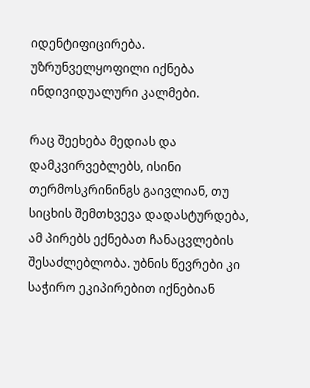იდენტიფიცირება. უზრუნველყოფილი იქნება ინდივიდუალური კალმები.

რაც შეეხება მედიას და დამკვირვებლებს, ისინი თერმოსკრინინგს გაივლიან, თუ სიცხის შემთხვევა დადასტურდება, ამ პირებს ექნებათ ჩანაცვლების შესაძლებლობა. უბნის წევრები კი საჭირო ეკიპირებით იქნებიან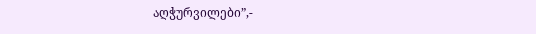აღჭურვილები”,-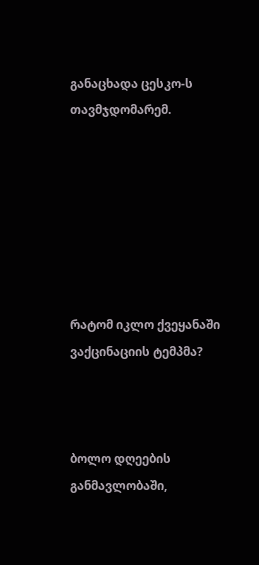განაცხადა ცესკო-ს თავმჯდომარემ.







რატომ იკლო ქვეყანაში ვაქცინაციის ტემპმა?



ბოლო დღეების განმავლობაში,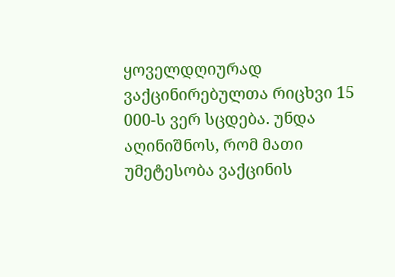ყოველდღიურად ვაქცინირებულთა რიცხვი 15 000-ს ვერ სცდება. უნდა აღინიშნოს, რომ მათი უმეტესობა ვაქცინის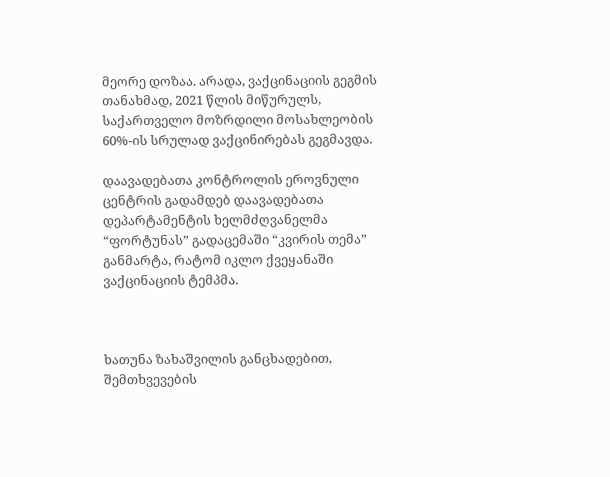მეორე დოზაა. არადა, ვაქცინაციის გეგმის თანახმად, 2021 წლის მიწურულს, საქართველო მოზრდილი მოსახლეობის 60%-ის სრულად ვაქცინირებას გეგმავდა.

დაავადებათა კონტროლის ეროვნული ცენტრის გადამდებ დაავადებათა დეპარტამენტის ხელმძღვანელმა “ფორტუნას” გადაცემაში “კვირის თემა” განმარტა, რატომ იკლო ქვეყანაში ვაქცინაციის ტემპმა.



ხათუნა ზახაშვილის განცხადებით, შემთხვევების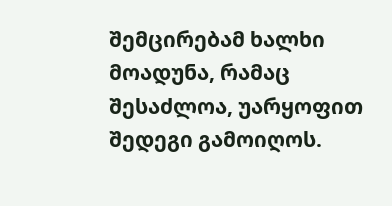შემცირებამ ხალხი მოადუნა, რამაც შესაძლოა, უარყოფით შედეგი გამოიღოს.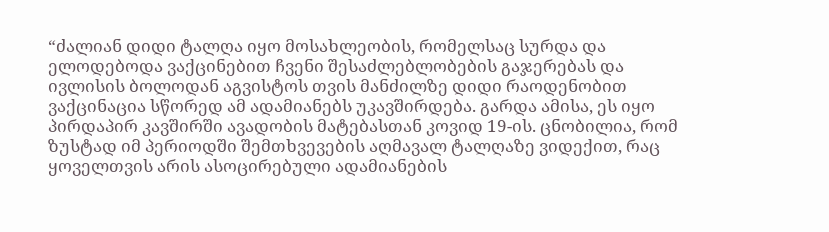“ძალიან დიდი ტალღა იყო მოსახლეობის, რომელსაც სურდა და ელოდებოდა ვაქცინებით ჩვენი შესაძლებლობების გაჯერებას და ივლისის ბოლოდან აგვისტოს თვის მანძილზე დიდი რაოდენობით ვაქცინაცია სწორედ ამ ადამიანებს უკავშირდება. გარდა ამისა, ეს იყო პირდაპირ კავშირში ავადობის მატებასთან კოვიდ 19-ის. ცნობილია, რომ ზუსტად იმ პერიოდში შემთხვევების აღმავალ ტალღაზე ვიდექით, რაც ყოველთვის არის ასოცირებული ადამიანების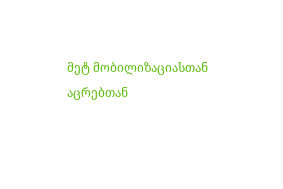მეტ მობილიზაციასთან აცრებთან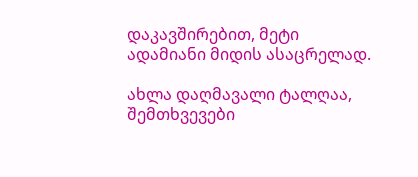დაკავშირებით, მეტი ადამიანი მიდის ასაცრელად.

ახლა დაღმავალი ტალღაა, შემთხვევები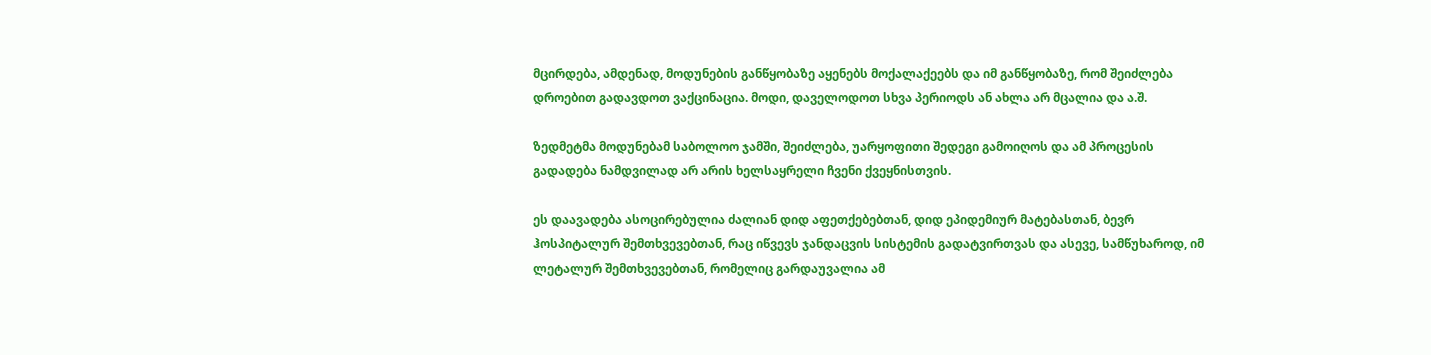მცირდება, ამდენად, მოდუნების განწყობაზე აყენებს მოქალაქეებს და იმ განწყობაზე, რომ შეიძლება დროებით გადავდოთ ვაქცინაცია. მოდი, დაველოდოთ სხვა პერიოდს ან ახლა არ მცალია და ა.შ.

ზედმეტმა მოდუნებამ საბოლოო ჯამში, შეიძლება, უარყოფითი შედეგი გამოიღოს და ამ პროცესის გადადება ნამდვილად არ არის ხელსაყრელი ჩვენი ქვეყნისთვის.

ეს დაავადება ასოცირებულია ძალიან დიდ აფეთქებებთან, დიდ ეპიდემიურ მატებასთან, ბევრ ჰოსპიტალურ შემთხვევებთან, რაც იწვევს ჯანდაცვის სისტემის გადატვირთვას და ასევე, სამწუხაროდ, იმ ლეტალურ შემთხვევებთან, რომელიც გარდაუვალია ამ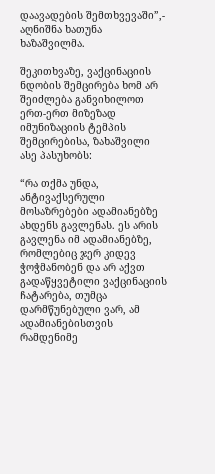დაავადების შემთხვევაში”,- აღნიშნა ხათუნა ხაზაშვილმა.

შეკითხვაზე, ვაქცინაციის ნდობის შემცირება ხომ არ შეიძლება განვიხილოთ ერთ-ერთ მიზეზად იმუნიზაციის ტემპის შემცირებისა, ზახაშვილი ასე პასუხობს:

“რა თქმა უნდა, ანტივაქსერული მოსაზრებები ადამიანებზე ახდენს გავლენას. ეს არის გავლენა იმ ადამიანებზე, რომლებიც ჯერ კიდევ ჭოჭმანობენ და არ აქვთ გადაწყვეტილი ვაქცინაციის ჩატარება, თუმცა დარმწუნებული ვარ, ამ ადამიანებისთვის რამდენიმე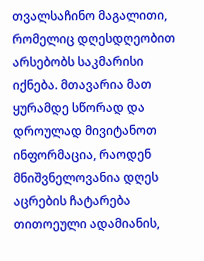თვალსაჩინო მაგალითი, რომელიც დღესდღეობით არსებობს საკმარისი იქნება. მთავარია მათ ყურამდე სწორად და დროულად მივიტანოთ ინფორმაცია, რაოდენ მნიშვნელოვანია დღეს აცრების ჩატარება თითოეული ადამიანის,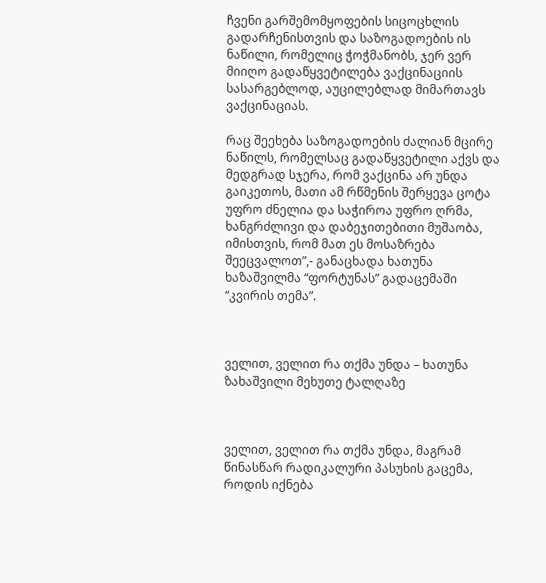ჩვენი გარშემომყოფების სიცოცხლის გადარჩენისთვის და საზოგადოების ის ნაწილი, რომელიც ჭოჭმანობს, ჯერ ვერ მიიღო გადაწყვეტილება ვაქცინაციის სასარგებლოდ, აუცილებლად მიმართავს ვაქცინაციას.

რაც შეეხება საზოგადოების ძალიან მცირე ნაწილს, რომელსაც გადაწყვეტილი აქვს და მედგრად სჯერა, რომ ვაქცინა არ უნდა გაიკეთოს, მათი ამ რწმენის შერყევა ცოტა უფრო ძნელია და საჭიროა უფრო ღრმა, ხანგრძლივი და დაბეჯითებითი მუშაობა, იმისთვის, რომ მათ ეს მოსაზრება შეეცვალოთ”,- განაცხადა ხათუნა ხაზაშვილმა “ფორტუნას” გადაცემაში “კვირის თემა”.



ველით, ველით რა თქმა უნდა – ხათუნა ზახაშვილი მეხუთე ტალღაზე



ველით, ველით რა თქმა უნდა, მაგრამ წინასწარ რადიკალური პასუხის გაცემა, როდის იქნება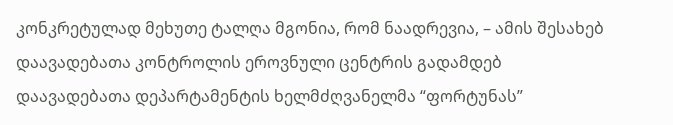კონკრეტულად მეხუთე ტალღა მგონია, რომ ნაადრევია, – ამის შესახებ დაავადებათა კონტროლის ეროვნული ცენტრის გადამდებ დაავადებათა დეპარტამენტის ხელმძღვანელმა “ფორტუნას”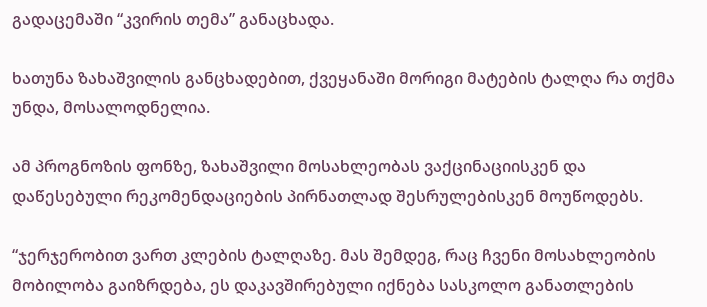გადაცემაში “კვირის თემა” განაცხადა.

ხათუნა ზახაშვილის განცხადებით, ქვეყანაში მორიგი მატების ტალღა რა თქმა უნდა, მოსალოდნელია.

ამ პროგნოზის ფონზე, ზახაშვილი მოსახლეობას ვაქცინაციისკენ და დაწესებული რეკომენდაციების პირნათლად შესრულებისკენ მოუწოდებს.

“ჯერჯერობით ვართ კლების ტალღაზე. მას შემდეგ, რაც ჩვენი მოსახლეობის მობილობა გაიზრდება, ეს დაკავშირებული იქნება სასკოლო განათლების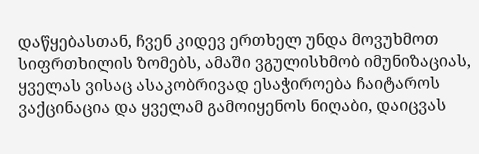დაწყებასთან, ჩვენ კიდევ ერთხელ უნდა მოვუხმოთ სიფრთხილის ზომებს, ამაში ვგულისხმობ იმუნიზაციას, ყველას ვისაც ასაკობრივად ესაჭიროება ჩაიტაროს ვაქცინაცია და ყველამ გამოიყენოს ნიღაბი, დაიცვას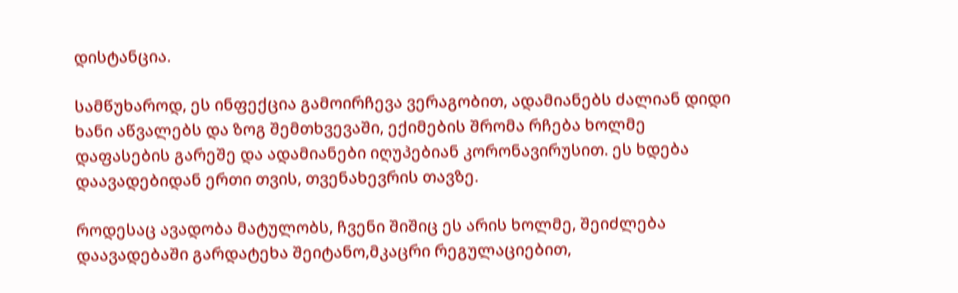დისტანცია.

სამწუხაროდ, ეს ინფექცია გამოირჩევა ვერაგობით, ადამიანებს ძალიან დიდი ხანი აწვალებს და ზოგ შემთხვევაში, ექიმების შრომა რჩება ხოლმე დაფასების გარეშე და ადამიანები იღუპებიან კორონავირუსით. ეს ხდება დაავადებიდან ერთი თვის, თვენახევრის თავზე.

როდესაც ავადობა მატულობს, ჩვენი შიშიც ეს არის ხოლმე, შეიძლება დაავადებაში გარდატეხა შეიტანო,მკაცრი რეგულაციებით,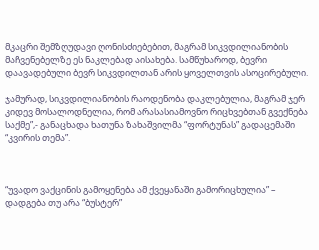მკაცრი შემზღუდავი ღონისძიებებით, მაგრამ სიკვდილიანობის მაჩვენებელზე ეს ნაკლებად აისახება. სამწუხაროდ, ბევრი დაავადებული ბევრ სიკვდილთან არის ყოველთვის ასოცირებული.

ჯამურად, სიკვდილიანობის რაოდენობა დაკლებულია, მაგრამ ჯერ კიდევ მოსალოდნელია, რომ არასასიამოვნო რიცხვებთან გვექნება საქმე”,- განაცხადა ხათუნა ზახაშვილმა “ფორტუნას” გადაცემაში “კვირის თემა”.



“უვადო ვაქცინის გამოყენება ამ ქვეყანაში გამორიცხულია” – დადგება თუ არა “ბუსტერ”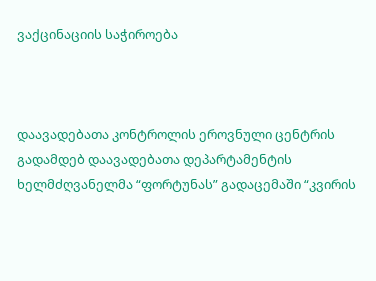ვაქცინაციის საჭიროება



დაავადებათა კონტროლის ეროვნული ცენტრის გადამდებ დაავადებათა დეპარტამენტის ხელმძღვანელმა “ფორტუნას” გადაცემაში “კვირის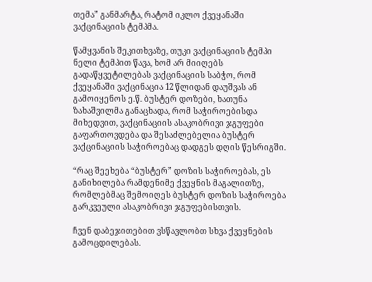თემა” განმარტა, რატომ იკლო ქვეყანაში ვაქცინაციის ტემპმა.

წამყვანის შეკითხვაზე, თუკი ვაქცინაციის ტემპი ნელი ტემპით წავა, ხომ არ მიიღებს გადაწყვეტილებას ვაქცინაციის საბჭო, რომ ქვეყანაში ვაქცინაცია 12 წლიდან დაუშვას ან გამოიყენოს ე.წ. ბუსტერ დოზები, ხათუნა ზახაშვილმა განაცხადა, რომ საჭიროებისდა მიხედვით, ვაქცინაციის ასაკობრივი ჯგუფები გაფართოვდება და შესაძლებელია ბუსტერ ვაქცინაციის საჭიროებაც დადგეს დღის წესრიგში.

“რაც შეეხება “ბუსტერ” დოზის საჭიროებას, ეს განიხილება რამდენიმე ქვეყნის მაგალითზე, რომლებმაც შემოიღეს ბუსტერ დოზის საჭიროება გარკვეული ასაკობრივი ჯგუფებისთვის.

ჩვენ დაბეჯითებით ვსწავლობთ სხვა ქვეყნების გამოცდილებას.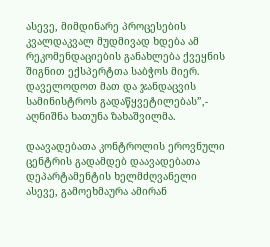ასევე, მიმდინარე პროცესების კვალდაკვალ მუდმივად ხდება ამ რეკომენდაციების განახლება ქვეყნის შიგნით ექსპერტთა საბჭოს მიერ. დაველოდოთ მათ და ჯანდაცვის სამინისტროს გადაწყვეტილებას”,- აღნიშნა ხათუნა ზახაშვილმა.

დაავადებათა კონტროლის ეროვნული ცენტრის გადამდებ დაავადებათა დეპარტამენტის ხელმძღვანელი ასევე, გამოეხმაურა ამირან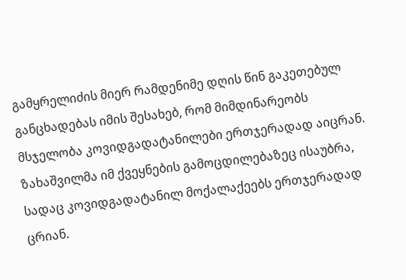გამყრელიძის მიერ რამდენიმე დღის წინ გაკეთებულ განცხადებას იმის შესახებ, რომ მიმდინარეობს მსჯელობა კოვიდგადატანილები ერთჯერადად აიცრან. ზახაშვილმა იმ ქვეყნების გამოცდილებაზეც ისაუბრა, სადაც კოვიდგადატანილ მოქალაქეებს ერთჯერადად ცრიან.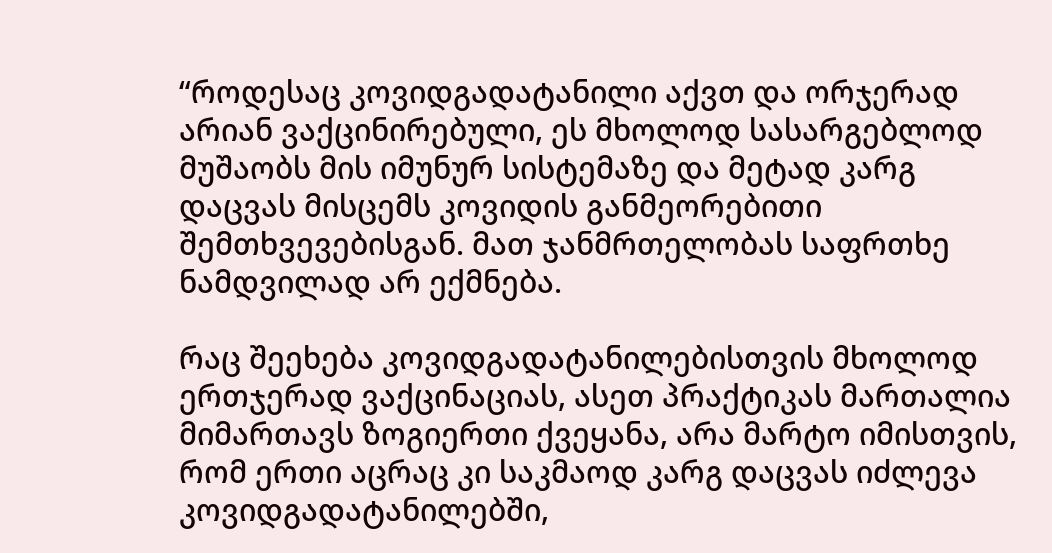“როდესაც კოვიდგადატანილი აქვთ და ორჯერად არიან ვაქცინირებული, ეს მხოლოდ სასარგებლოდ მუშაობს მის იმუნურ სისტემაზე და მეტად კარგ დაცვას მისცემს კოვიდის განმეორებითი შემთხვევებისგან. მათ ჯანმრთელობას საფრთხე ნამდვილად არ ექმნება.

რაც შეეხება კოვიდგადატანილებისთვის მხოლოდ ერთჯერად ვაქცინაციას, ასეთ პრაქტიკას მართალია მიმართავს ზოგიერთი ქვეყანა, არა მარტო იმისთვის, რომ ერთი აცრაც კი საკმაოდ კარგ დაცვას იძლევა კოვიდგადატანილებში,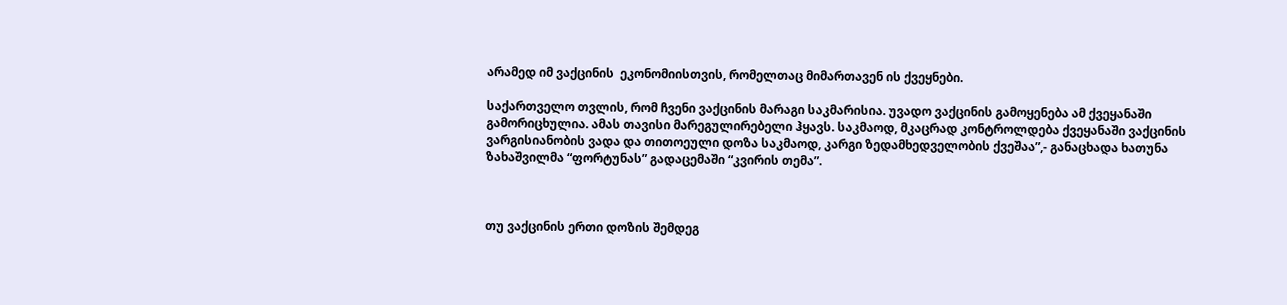არამედ იმ ვაქცინის  ეკონომიისთვის, რომელთაც მიმართავენ ის ქვეყნები.

საქართველო თვლის, რომ ჩვენი ვაქცინის მარაგი საკმარისია. უვადო ვაქცინის გამოყენება ამ ქვეყანაში გამორიცხულია. ამას თავისი მარეგულირებელი ჰყავს. საკმაოდ, მკაცრად კონტროლდება ქვეყანაში ვაქცინის ვარგისიანობის ვადა და თითოეული დოზა საკმაოდ, კარგი ზედამხედველობის ქვეშაა”,- განაცხადა ხათუნა ზახაშვილმა “ფორტუნას” გადაცემაში “კვირის თემა”.



თუ ვაქცინის ერთი დოზის შემდეგ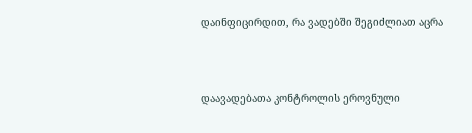დაინფიცირდით, რა ვადებში შეგიძლიათ აცრა



დაავადებათა კონტროლის ეროვნული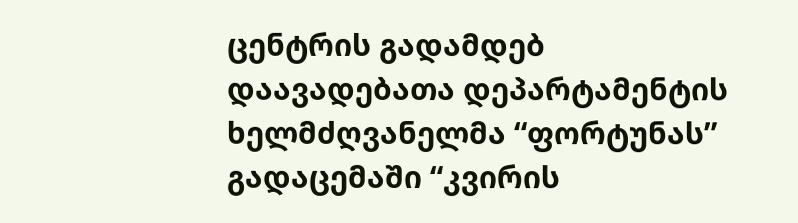ცენტრის გადამდებ დაავადებათა დეპარტამენტის ხელმძღვანელმა “ფორტუნას” გადაცემაში “კვირის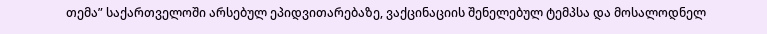თემა” საქართველოში არსებულ ეპიდვითარებაზე, ვაქცინაციის შენელებულ ტემპსა და მოსალოდნელ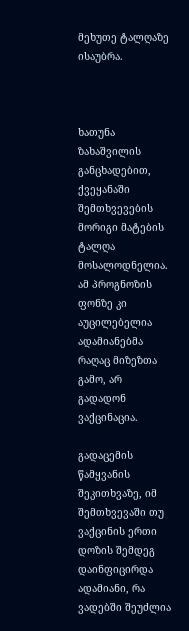მეხუთე ტალღაზე ისაუბრა.



ხათუნა ზახაშვილის განცხადებით, ქვეყანაში შემთხვევების მორიგი მატების ტალღა მოსალოდნელია. ამ პროგნოზის ფონზე კი აუცილებელია ადამიანებმა რაღაც მიზეზთა გამო, არ გადადონ ვაქცინაცია.

გადაცემის წამყვანის შეკითხვაზე, იმ შემთხვევაში თუ ვაქცინის ერთი დოზის შემდეგ დაინფიცირდა ადამიანი, რა ვადებში შეუძლია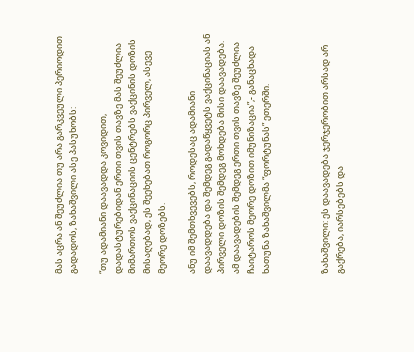მას აცრა ან შეუძლია თუ არა გარკვეული პერიოდით გადადოს, ზახაშვილი ასე პასუხობს:

“თუ ადამიანი დაავადდა კოვიდით, დადასტურებიდან ერთი თვის თავზე მას შეუძლია მიმართოს ვაქცინაციის ცენტრებს ვაქცინის დოზის მისაღებად, ეს შეეხებათ როგორც პირველ, ასევე მეორე დოზებს.

ანუ იმ შემთხვევებს, როდესაც ადამიანი დაავადდება და შემდეგ გადაწყვეტს ვაქცინაციას ან პირველი დოზის შემდეგ მოხდება მისი დაავადება. ამ დაავადების შემდეგ ერთი თვის თავზე შეუძლია ჩაიტაროს მეორე დოზით იმუნიზაცია”,- განაცხადა ხათუნა ზახაშვილმა “ფორტუნას” ეთერში.



ზახაშვილი: ეს დაავადება ჯერჯერობით არსად არ გაქრება, იარსებებს და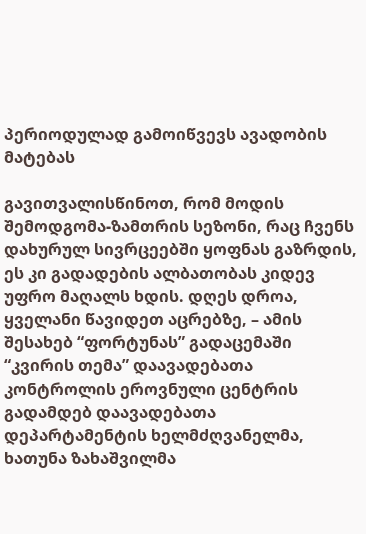პერიოდულად გამოიწვევს ავადობის მატებას

გავითვალისწინოთ, რომ მოდის შემოდგომა-ზამთრის სეზონი, რაც ჩვენს დახურულ სივრცეებში ყოფნას გაზრდის, ეს კი გადადების ალბათობას კიდევ უფრო მაღალს ხდის. დღეს დროა, ყველანი წავიდეთ აცრებზე, – ამის შესახებ “ფორტუნას” გადაცემაში “კვირის თემა” დაავადებათა კონტროლის ეროვნული ცენტრის გადამდებ დაავადებათა დეპარტამენტის ხელმძღვანელმა, ხათუნა ზახაშვილმა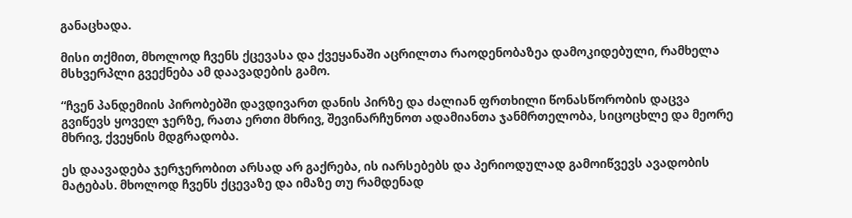განაცხადა.

მისი თქმით, მხოლოდ ჩვენს ქცევასა და ქვეყანაში აცრილთა რაოდენობაზეა დამოკიდებული, რამხელა მსხვერპლი გვექნება ამ დაავადების გამო.

“ჩვენ პანდემიის პირობებში დავდივართ დანის პირზე და ძალიან ფრთხილი წონასწორობის დაცვა გვიწევს ყოველ ჯერზე, რათა ერთი მხრივ, შევინარჩუნოთ ადამიანთა ჯანმრთელობა, სიცოცხლე და მეორე მხრივ, ქვეყნის მდგრადობა.

ეს დაავადება ჯერჯერობით არსად არ გაქრება, ის იარსებებს და პერიოდულად გამოიწვევს ავადობის მატებას. მხოლოდ ჩვენს ქცევაზე და იმაზე თუ რამდენად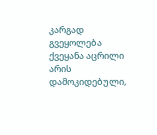კარგად გვეყოლება ქვეყანა აცრილი არის დამოკიდებული,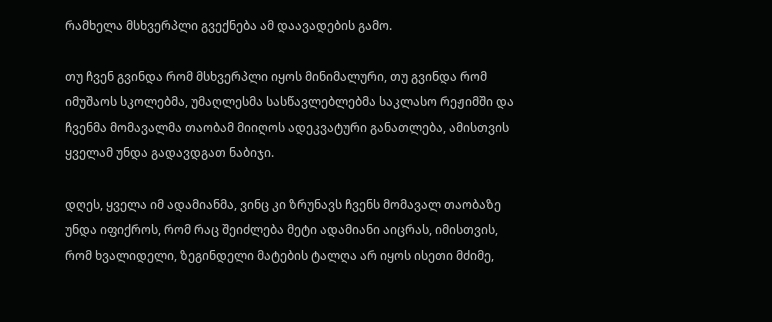რამხელა მსხვერპლი გვექნება ამ დაავადების გამო.

თუ ჩვენ გვინდა რომ მსხვერპლი იყოს მინიმალური, თუ გვინდა რომ იმუშაოს სკოლებმა, უმაღლესმა სასწავლებლებმა საკლასო რეჟიმში და ჩვენმა მომავალმა თაობამ მიიღოს ადეკვატური განათლება, ამისთვის ყველამ უნდა გადავდგათ ნაბიჯი.

დღეს, ყველა იმ ადამიანმა, ვინც კი ზრუნავს ჩვენს მომავალ თაობაზე უნდა იფიქროს, რომ რაც შეიძლება მეტი ადამიანი აიცრას, იმისთვის, რომ ხვალიდელი, ზეგინდელი მატების ტალღა არ იყოს ისეთი მძიმე,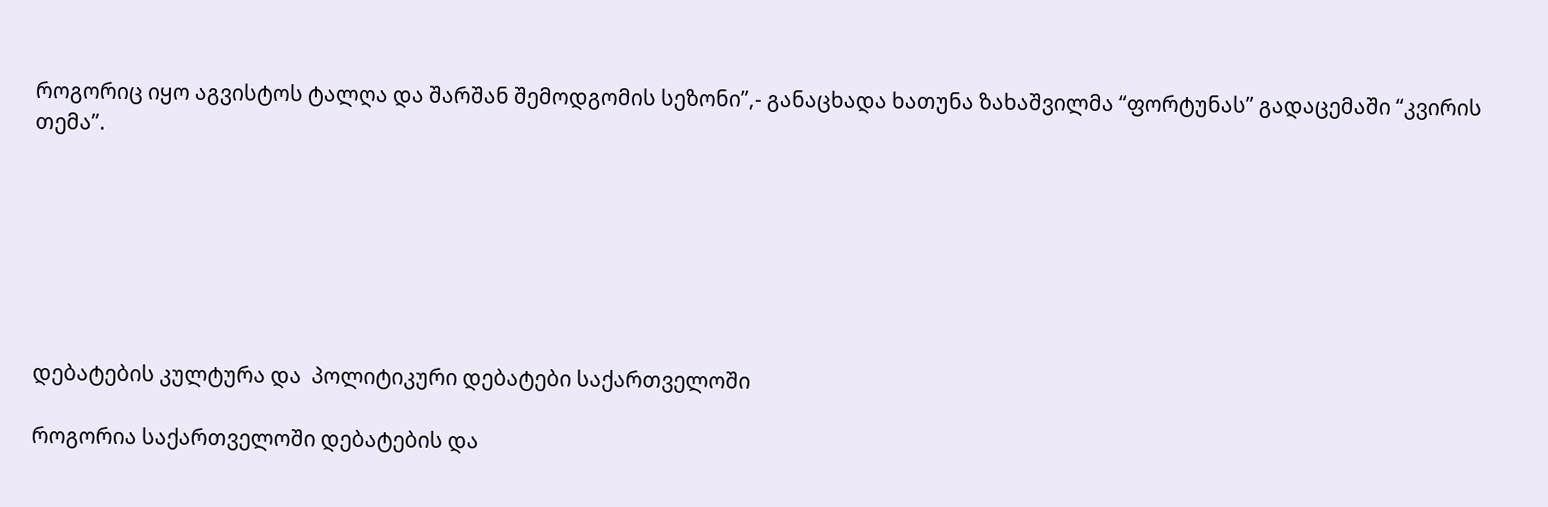როგორიც იყო აგვისტოს ტალღა და შარშან შემოდგომის სეზონი”,- განაცხადა ხათუნა ზახაშვილმა “ფორტუნას” გადაცემაში “კვირის თემა”.







დებატების კულტურა და  პოლიტიკური დებატები საქართველოში

როგორია საქართველოში დებატების და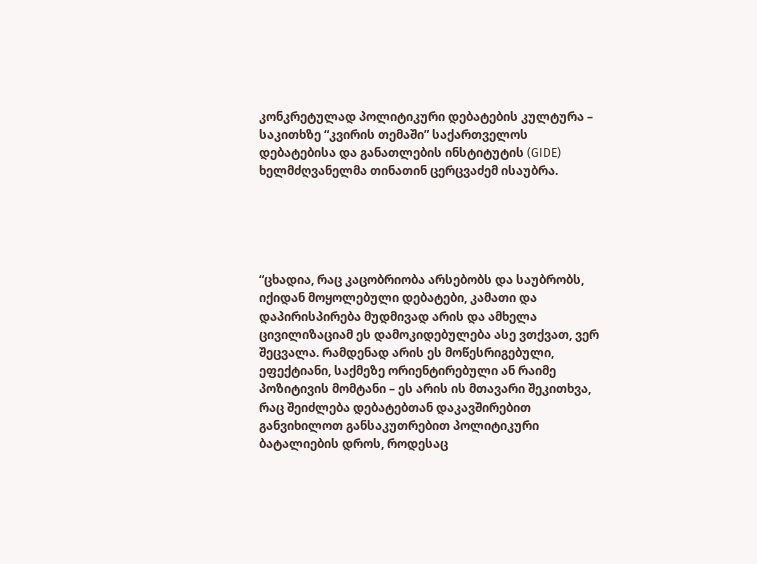კონკრეტულად პოლიტიკური დებატების კულტურა – საკითხზე “კვირის თემაში” საქართველოს დებატებისა და განათლების ინსტიტუტის (GIDE) ხელმძღვანელმა თინათინ ცერცვაძემ ისაუბრა.





“ცხადია, რაც კაცობრიობა არსებობს და საუბრობს, იქიდან მოყოლებული დებატები, კამათი და დაპირისპირება მუდმივად არის და ამხელა ცივილიზაციამ ეს დამოკიდებულება ასე ვთქვათ, ვერ შეცვალა. რამდენად არის ეს მოწესრიგებული, ეფექტიანი, საქმეზე ორიენტირებული ან რაიმე პოზიტივის მომტანი – ეს არის ის მთავარი შეკითხვა, რაც შეიძლება დებატებთან დაკავშირებით განვიხილოთ განსაკუთრებით პოლიტიკური ბატალიების დროს, როდესაც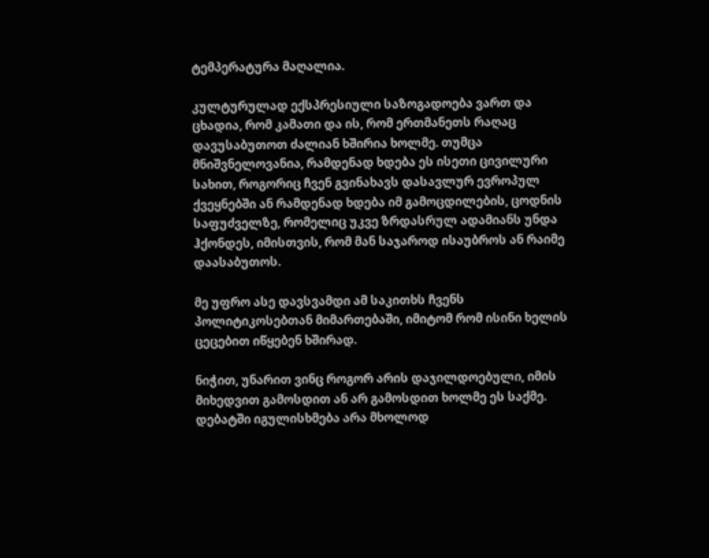ტემპერატურა მაღალია.

კულტურულად ექსპრესიული საზოგადოება ვართ და ცხადია, რომ კამათი და ის, რომ ერთმანეთს რაღაც დავუსაბუთოთ ძალიან ხშირია ხოლმე. თუმცა მნიშვნელოვანია, რამდენად ხდება ეს ისეთი ცივილური სახით, როგორიც ჩვენ გვინახავს დასავლურ ევროპულ ქვეყნებში ან რამდენად ხდება იმ გამოცდილების, ცოდნის საფუძველზე, რომელიც უკვე ზრდასრულ ადამიანს უნდა ჰქონდეს, იმისთვის, რომ მან საჯაროდ ისაუბროს ან რაიმე დაასაბუთოს.

მე უფრო ასე დავსვამდი ამ საკითხს ჩვენს პოლიტიკოსებთან მიმართებაში, იმიტომ რომ ისინი ხელის ცეცებით იწყებენ ხშირად.

ნიჭით, უნარით ვინც როგორ არის დაჯილდოებული, იმის მიხედვით გამოსდით ან არ გამოსდით ხოლმე ეს საქმე. დებატში იგულისხმება არა მხოლოდ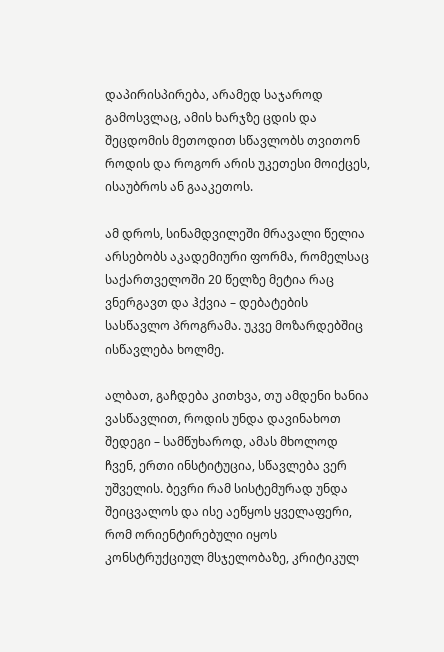დაპირისპირება, არამედ საჯაროდ გამოსვლაც, ამის ხარჯზე ცდის და შეცდომის მეთოდით სწავლობს თვითონ როდის და როგორ არის უკეთესი მოიქცეს, ისაუბროს ან გააკეთოს.

ამ დროს, სინამდვილეში მრავალი წელია არსებობს აკადემიური ფორმა, რომელსაც საქართველოში 20 წელზე მეტია რაც ვნერგავთ და ჰქვია – დებატების სასწავლო პროგრამა. უკვე მოზარდებშიც ისწავლება ხოლმე.

ალბათ, გაჩდება კითხვა, თუ ამდენი ხანია ვასწავლით, როდის უნდა დავინახოთ შედეგი – სამწუხაროდ, ამას მხოლოდ ჩვენ, ერთი ინსტიტუცია, სწავლება ვერ უშველის. ბევრი რამ სისტემურად უნდა შეიცვალოს და ისე აეწყოს ყველაფერი, რომ ორიენტირებული იყოს კონსტრუქციულ მსჯელობაზე, კრიტიკულ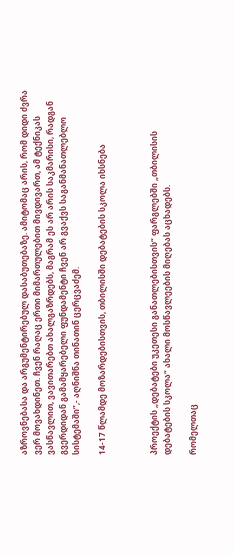აზროვნებასა და არგუმენტირებულ დასაბუთებაზე. ამიტომაც არის, რომ დიდი ძვრა ვერ მოვახდინეთ. ჩვენ რაღაც ერთი მიმართულებით მივდივართ, ამ ტექნიკას ვასწავლით, ვავითარებთ ახალგაზრდებს, მაგრამ ეს არ არის საკმარისი, რადგან გვერდიდან გამამყარებელი ფუნდამენტი ჩვენ არ გვაქვს საგანმანათლებლო სისტემაში”,- აღნიშნა თინათინ ცერცვაძემ.

14-17 წლამდე მოზარდებისთვის, თბილისში დებატების სკოლა იხსნება



პროექტის „დებატები უკეთესი განათლებისთვის“ ფარგლებში „თბილისის დებატების სკოლა“ ახალი მოსწავლეების მიღებას აცხადებს.

რომელთაც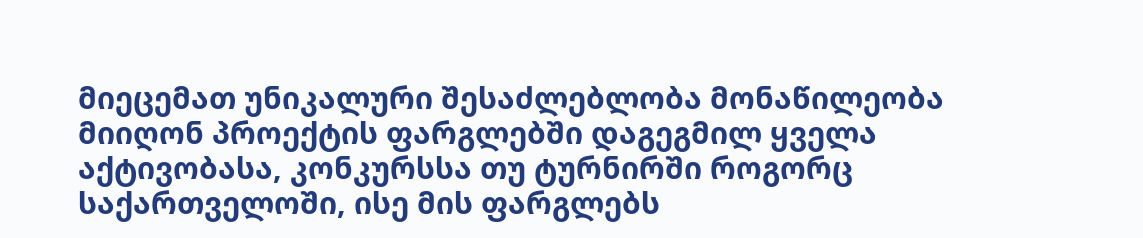მიეცემათ უნიკალური შესაძლებლობა მონაწილეობა მიიღონ პროექტის ფარგლებში დაგეგმილ ყველა აქტივობასა, კონკურსსა თუ ტურნირში როგორც საქართველოში, ისე მის ფარგლებს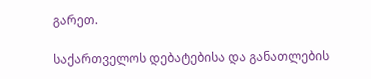გარეთ.

საქართველოს დებატებისა და განათლების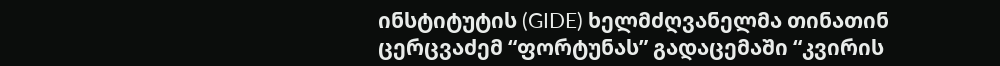ინსტიტუტის (GIDE) ხელმძღვანელმა თინათინ ცერცვაძემ “ფორტუნას” გადაცემაში “კვირის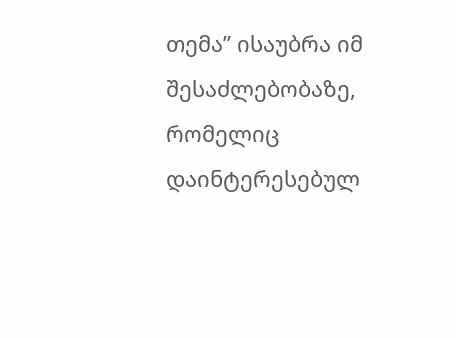თემა” ისაუბრა იმ შესაძლებობაზე, რომელიც დაინტერესებულ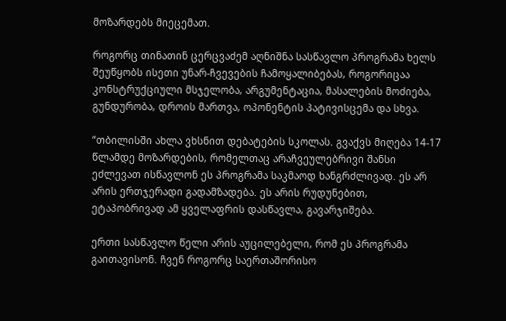მოზარდებს მიეცემათ.

როგორც თინათინ ცერცვაძემ აღნიშნა სასწავლო პროგრამა ხელს შეუწყობს ისეთი უნარ-ჩვევების ჩამოყალიბებას, როგორიცაა კონსტრუქციული მსჯელობა, არგუმენტაცია, მასალების მოძიება, გუნდურობა, დროის მართვა, ოპონენტის პატივისცემა და სხვა.

“თბილისში ახლა ვხსნით დებატების სკოლას. გვაქვს მიღება 14-17 წლამდე მოზარდების, რომელთაც არაჩვეულებრივი შანსი ეძლევათ ისწავლონ ეს პროგრამა საკმაოდ ხანგრძლივად. ეს არ არის ერთჯერადი გადამზადება. ეს არის რუდუნებით, ეტაპობრივად ამ ყველაფრის დასწავლა, გავარჯიშება.

ერთი სასწავლო წელი არის აუცილებელი, რომ ეს პროგრამა გაითავისონ. ჩვენ როგორც საერთაშორისო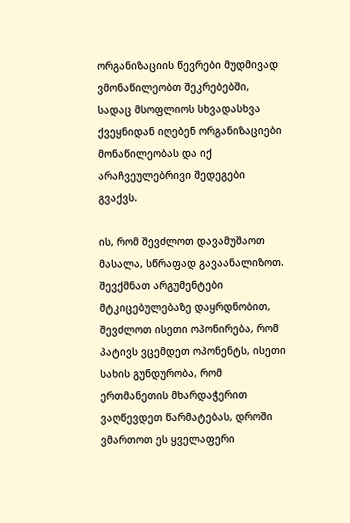ორგანიზაციის წევრები მუდმივად ვმონაწილეობთ შეკრებებში, სადაც მსოფლიოს სხვადასხვა ქვეყნიდან იღებენ ორგანიზაციები მონაწილეობას და იქ არაჩვეულებრივი შედეგები გვაქვს.

ის, რომ შევძლოთ დავამუშაოთ მასალა, სწრაფად გავაანალიზოთ. შევქმნათ არგუმენტები მტკიცებულებაზე დაყრდნობით, შევძლოთ ისეთი ოპონირება, რომ პატივს ვცემდეთ ოპონენტს, ისეთი სახის გუნდურობა, რომ ერთმანეთის მხარდაჭერით ვაღწევდეთ წარმატებას, დროში ვმართოთ ეს ყველაფერი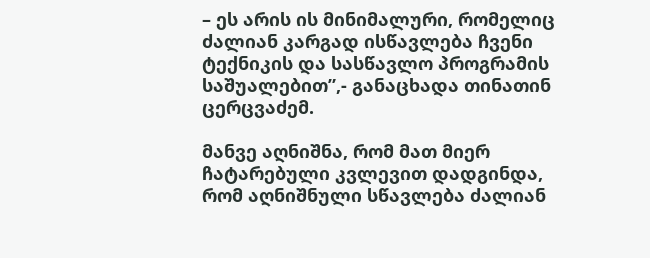– ეს არის ის მინიმალური, რომელიც ძალიან კარგად ისწავლება ჩვენი ტექნიკის და სასწავლო პროგრამის საშუალებით”,- განაცხადა თინათინ ცერცვაძემ.

მანვე აღნიშნა, რომ მათ მიერ ჩატარებული კვლევით დადგინდა, რომ აღნიშნული სწავლება ძალიან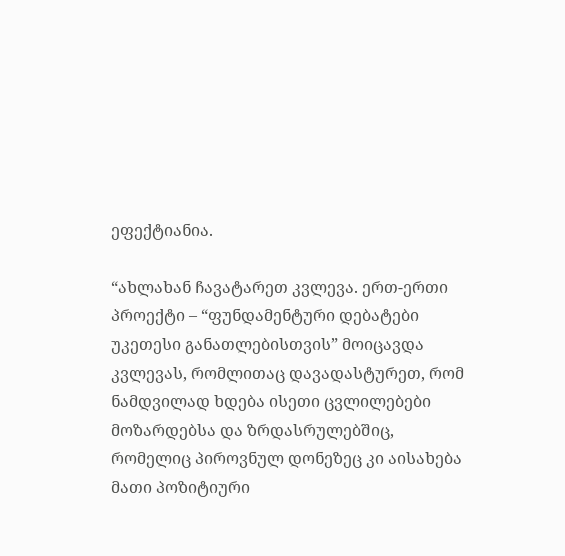ეფექტიანია.

“ახლახან ჩავატარეთ კვლევა. ერთ-ერთი პროექტი – “ფუნდამენტური დებატები უკეთესი განათლებისთვის” მოიცავდა კვლევას, რომლითაც დავადასტურეთ, რომ ნამდვილად ხდება ისეთი ცვლილებები მოზარდებსა და ზრდასრულებშიც, რომელიც პიროვნულ დონეზეც კი აისახება მათი პოზიტიური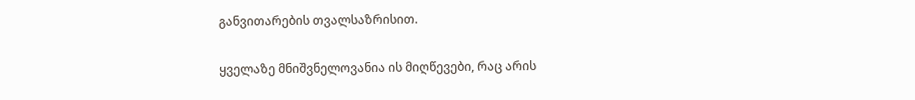განვითარების თვალსაზრისით.

ყველაზე მნიშვნელოვანია ის მიღწევები, რაც არის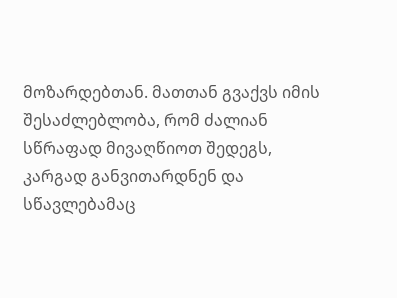მოზარდებთან. მათთან გვაქვს იმის შესაძლებლობა, რომ ძალიან სწრაფად მივაღწიოთ შედეგს, კარგად განვითარდნენ და სწავლებამაც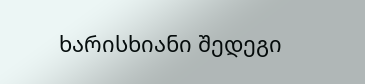ხარისხიანი შედეგი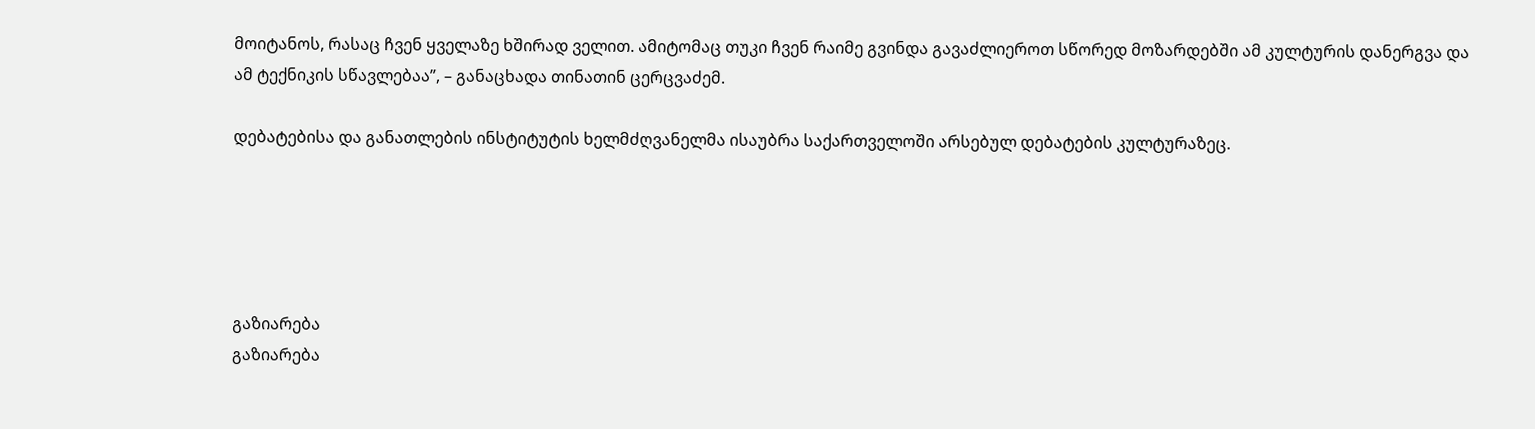მოიტანოს, რასაც ჩვენ ყველაზე ხშირად ველით. ამიტომაც თუკი ჩვენ რაიმე გვინდა გავაძლიეროთ სწორედ მოზარდებში ამ კულტურის დანერგვა და ამ ტექნიკის სწავლებაა”, – განაცხადა თინათინ ცერცვაძემ.

დებატებისა და განათლების ინსტიტუტის ხელმძღვანელმა ისაუბრა საქართველოში არსებულ დებატების კულტურაზეც.





გაზიარება
გაზიარება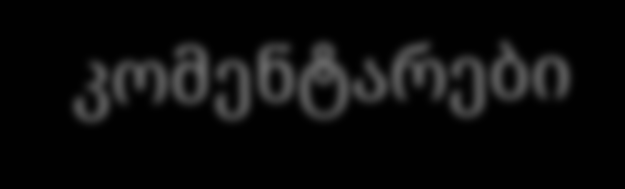კომენტარები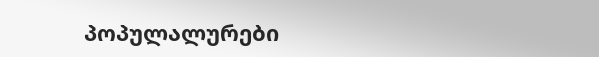პოპულალურები